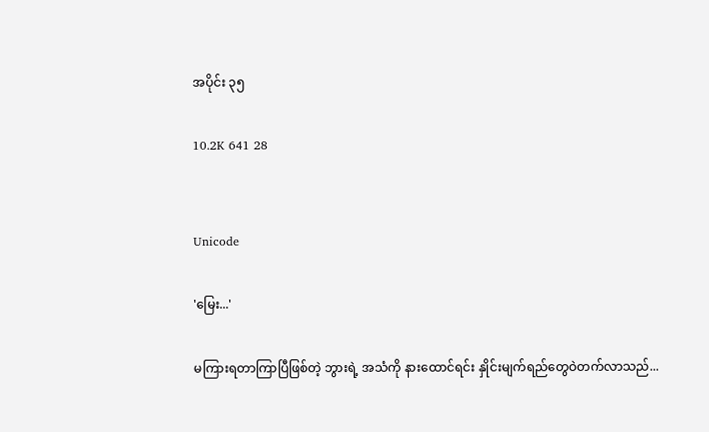အပိုင်း ၃၅

10.2K 641 28


Unicode

'မြေး...'

မကြားရတာကြာပြီဖြစ်တဲ့ ဘွားရဲ့ အသံကို နားထောင်ရင်း နှိုင်းမျက်ရည်တွေဝဲတက်လာသည်...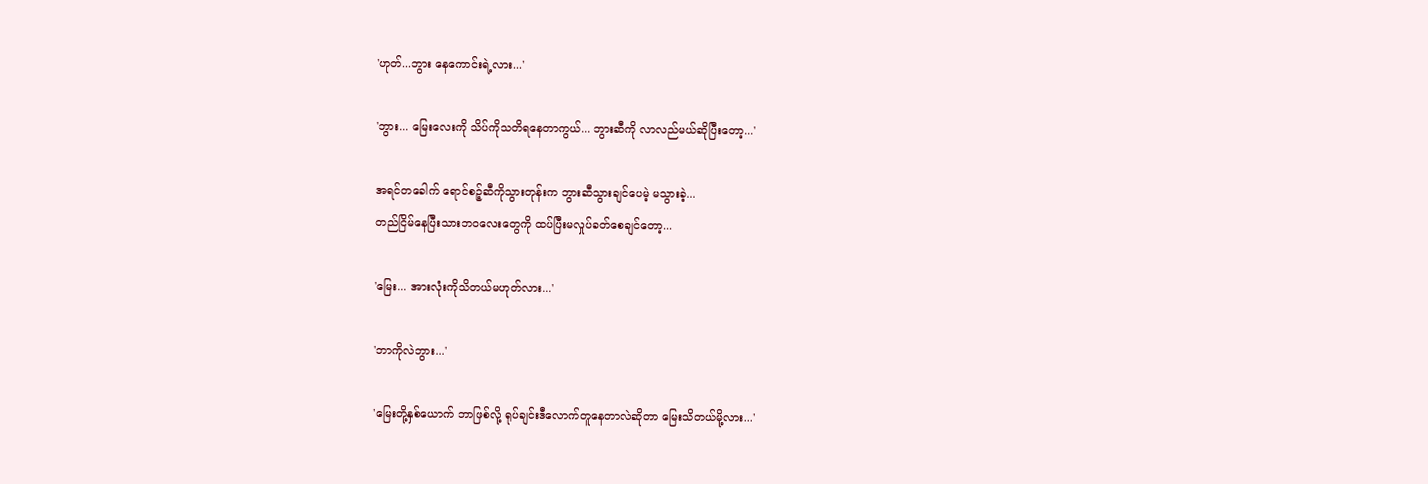'ဟုတ်...ဘွား နေကောင်းရဲ့လား...'

'ဘွား... မြေးလေးကို သိပ်ကိုသတိရနေတာကွယ်... ဘွားဆီကို လာလည်မယ်ဆိုပြီးတော့...'

အရင်တခေါက် ရောင်စဉ့်ဆီကိုသွားတုန်းက ဘွားဆီသွားချင်ပေမဲ့ မသွားခဲ့...
တည်ငြိမ်နေပြီးသားဘ၀လေးတွေကို ထပ်ပြီးမလှုပ်ခတ်စေချင်တော့...

'မြေး... အားလုံးကိုသိတယ်မဟုတ်လား...'

'ဘာကိုလဲဘွား...'

'မြေးတို့နှစ်ယောက် ဘာဖြစ်လို့ ရုပ်ချင်းဒီလောက်တူနေတာလဲဆိုတာ မြေးသိတယ်မို့လား...'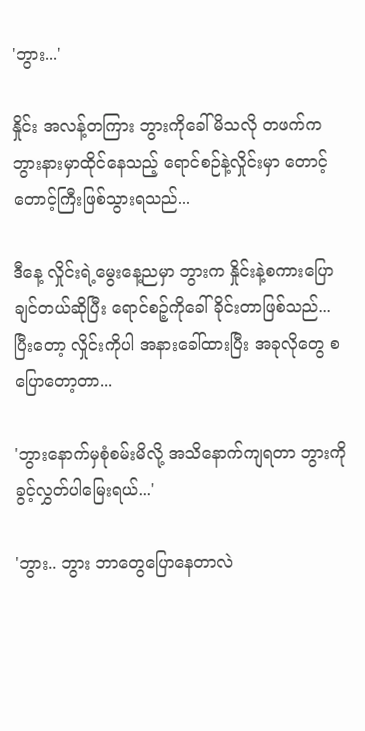'ဘွား...'

နှိုင်း အလန့်တကြား ဘွားကိုခေါ်မိသလို တဖက်က ဘွားနားမှာထိုင်နေသည့် ရောင်စဉ်နဲ့လှိုင်းမှာ တောင့်တောင့်ကြီးဖြစ်သွားရသည်...

ဒီနေ့ လှိုင်းရဲ့မွေးနေ့ညမှာ ဘွားက နှိုင်းနဲ့စကားပြောချင်တယ်ဆိုပြီး ရောင်စဉ့်ကိုခေါ်ခိုင်းတာဖြစ်သည်...
ပြီးတော့ လှိုင်းကိုပါ အနားခေါ်ထားပြီး အခုလိုတွေ စပြောတော့တာ...

'ဘွားနောက်မှစုံစမ်းမိလို့ အသိနောက်ကျရတာ ဘွားကိုခွင့်လွှတ်ပါမြေးရယ်...'

'ဘွား.. ဘွား ဘာတွေပြောနေတာလဲ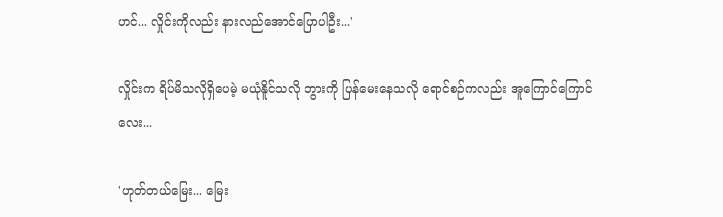ဟင်... လှိုင်းကိုလည်း နားလည်အောင်ပြောပါဦး...'

လှိုင်းက ရိပ်မိသလိုရှိပေမဲ့ မယုံနိူင်သလို ဘွားကို ပြန်မေးနေသလို ရောင်စဉ်ကလည်း အူကြောင်ကြောင်လေး...

'ဟုတ်တယ်မြေး... မြေး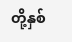တို့နှစ်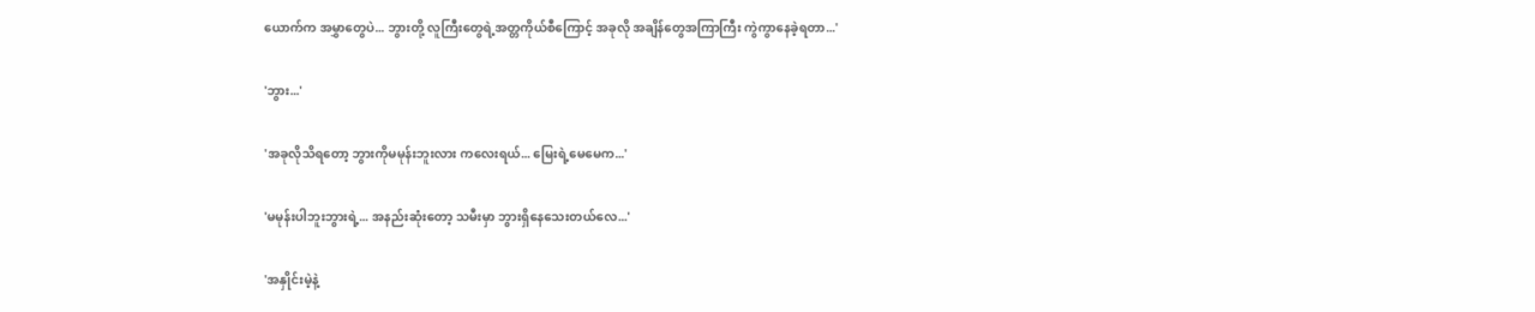ယောက်က အမွှာတွေပဲ... ဘွားတို့ လူကြီးတွေရဲ့အတ္တကိုယ်စီကြောင့် အခုလို အချိန်တွေအကြာကြီး ကွဲကွာနေခဲ့ရတာ...'

'ဘွား...'

'အခုလိုသိရတော့ ဘွားကိုမမုန်းဘူးလား ကလေးရယ်... မြေးရဲ့မေမေက...'

'မမုန်းပါဘူးဘွားရဲ့... အနည်းဆုံးတော့ သမီးမှာ ဘွားရှိနေသေးတယ်လေ...'

'အနှိုင်းမဲ့နဲ့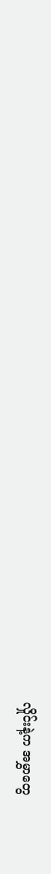လှိုင်းနဲ့က အမွှာတွေ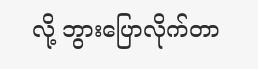လို့ ဘွားပြောလိုက်တာ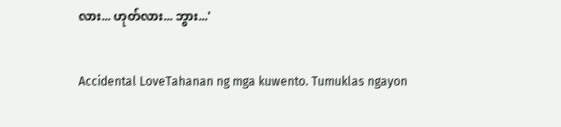လား... ဟုတ်လား... ဘွား...'

Accidental LoveTahanan ng mga kuwento. Tumuklas ngayon